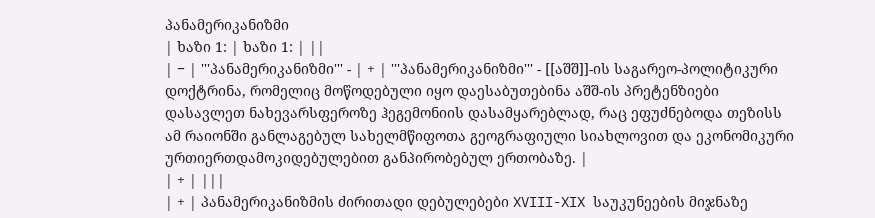პანამერიკანიზმი
| ხაზი 1: | ხაზი 1: | ||
| − | '''პანამერიკანიზმი''' - | + | '''პანამერიკანიზმი''' - [[აშშ]]-ის საგარეო-პოლიტიკური დოქტრინა, რომელიც მოწოდებული იყო დაესაბუთებინა აშშ-ის პრეტენზიები დასავლეთ ნახევარსფეროზე ჰეგემონიის დასამყარებლად, რაც ეფუძნებოდა თეზისს ამ რაიონში განლაგებულ სახელმწიფოთა გეოგრაფიული სიახლოვით და ეკონომიკური ურთიერთდამოკიდებულებით განპირობებულ ერთობაზე. |
| + | |||
| + | პანამერიკანიზმის ძირითადი დებულებები XVIII-XIX საუკუნეების მიჯნაზე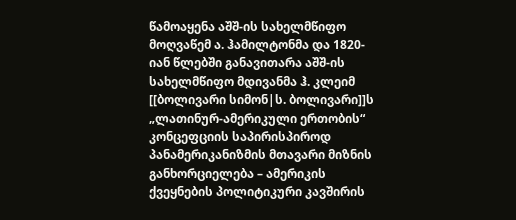წამოაყენა აშშ-ის სახელმწიფო მოღვაწემ ა. ჰამილტონმა და 1820-იან წლებში განავითარა აშშ-ის სახელმწიფო მდივანმა ჰ. კლეიმ [[ბოლივარი სიმონ|ს. ბოლივარი]]ს „ლათინურ-ამერიკული ერთობის“ კონცეფციის საპირისპიროდ პანამერიკანიზმის მთავარი მიზნის განხორციელება – ამერიკის ქვეყნების პოლიტიკური კავშირის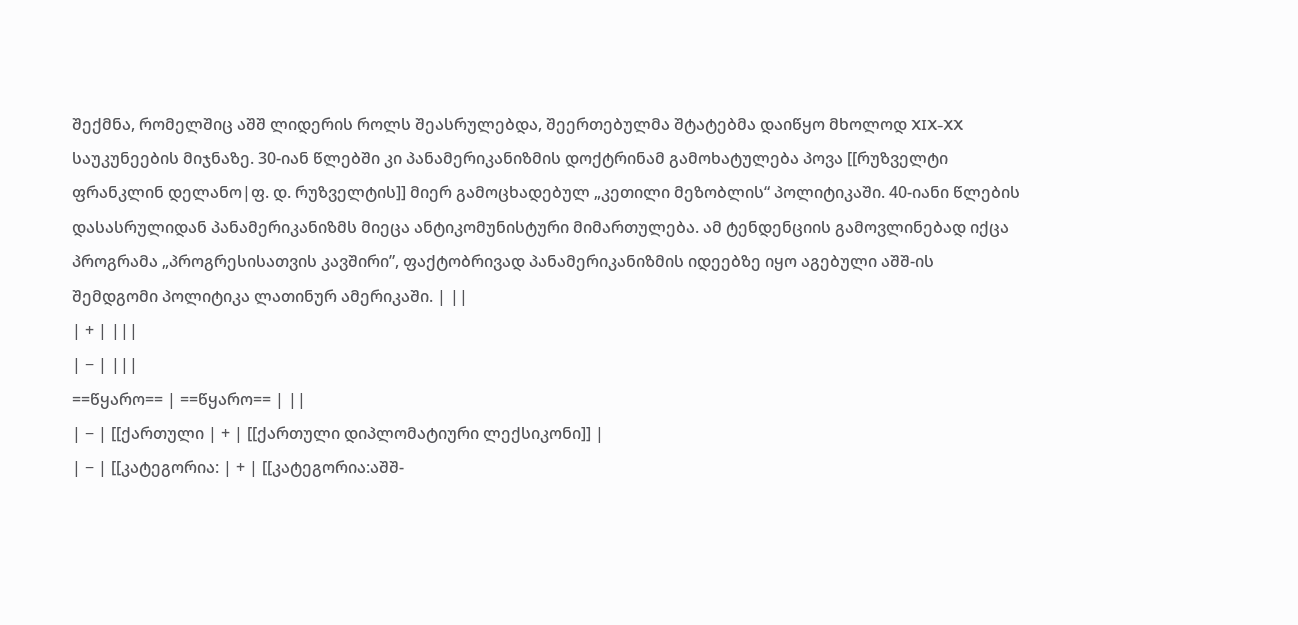შექმნა, რომელშიც აშშ ლიდერის როლს შეასრულებდა, შეერთებულმა შტატებმა დაიწყო მხოლოდ XIX-XX საუკუნეების მიჯნაზე. 30-იან წლებში კი პანამერიკანიზმის დოქტრინამ გამოხატულება პოვა [[რუზველტი ფრანკლინ დელანო|ფ. დ. რუზველტის]] მიერ გამოცხადებულ „კეთილი მეზობლის“ პოლიტიკაში. 40-იანი წლების დასასრულიდან პანამერიკანიზმს მიეცა ანტიკომუნისტური მიმართულება. ამ ტენდენციის გამოვლინებად იქცა პროგრამა „პროგრესისათვის კავშირი”, ფაქტობრივად პანამერიკანიზმის იდეებზე იყო აგებული აშშ-ის შემდგომი პოლიტიკა ლათინურ ამერიკაში. | ||
| + | |||
| − | |||
==წყარო== | ==წყარო== | ||
| − | [[ქართული | + | [[ქართული დიპლომატიური ლექსიკონი]] |
| − | [[კატეგორია: | + | [[კატეგორია:აშშ-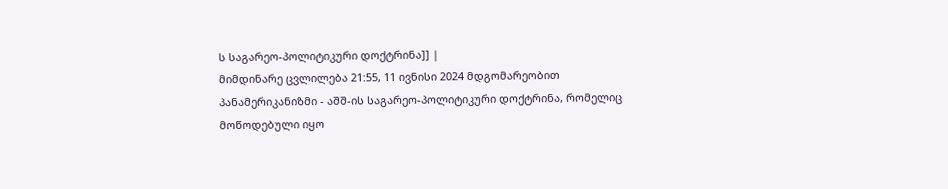ს საგარეო-პოლიტიკური დოქტრინა]] |
მიმდინარე ცვლილება 21:55, 11 ივნისი 2024 მდგომარეობით
პანამერიკანიზმი - აშშ-ის საგარეო-პოლიტიკური დოქტრინა, რომელიც მოწოდებული იყო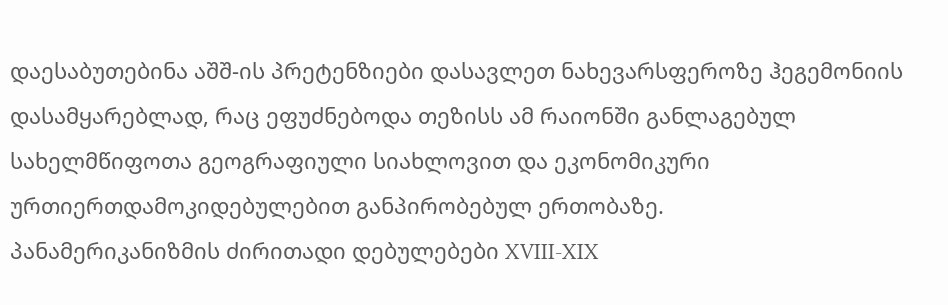დაესაბუთებინა აშშ-ის პრეტენზიები დასავლეთ ნახევარსფეროზე ჰეგემონიის დასამყარებლად, რაც ეფუძნებოდა თეზისს ამ რაიონში განლაგებულ სახელმწიფოთა გეოგრაფიული სიახლოვით და ეკონომიკური ურთიერთდამოკიდებულებით განპირობებულ ერთობაზე.
პანამერიკანიზმის ძირითადი დებულებები XVIII-XIX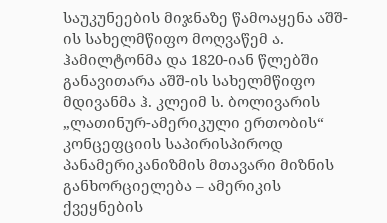საუკუნეების მიჯნაზე წამოაყენა აშშ-ის სახელმწიფო მოღვაწემ ა. ჰამილტონმა და 1820-იან წლებში განავითარა აშშ-ის სახელმწიფო მდივანმა ჰ. კლეიმ ს. ბოლივარის „ლათინურ-ამერიკული ერთობის“ კონცეფციის საპირისპიროდ პანამერიკანიზმის მთავარი მიზნის განხორციელება – ამერიკის ქვეყნების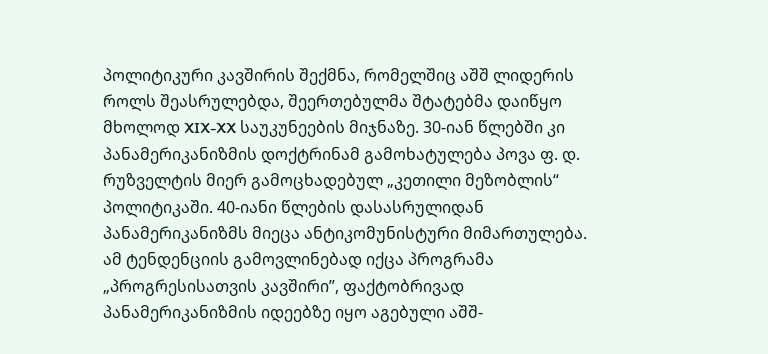პოლიტიკური კავშირის შექმნა, რომელშიც აშშ ლიდერის როლს შეასრულებდა, შეერთებულმა შტატებმა დაიწყო მხოლოდ XIX-XX საუკუნეების მიჯნაზე. 30-იან წლებში კი პანამერიკანიზმის დოქტრინამ გამოხატულება პოვა ფ. დ. რუზველტის მიერ გამოცხადებულ „კეთილი მეზობლის“ პოლიტიკაში. 40-იანი წლების დასასრულიდან პანამერიკანიზმს მიეცა ანტიკომუნისტური მიმართულება. ამ ტენდენციის გამოვლინებად იქცა პროგრამა „პროგრესისათვის კავშირი”, ფაქტობრივად პანამერიკანიზმის იდეებზე იყო აგებული აშშ-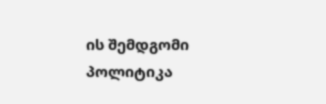ის შემდგომი პოლიტიკა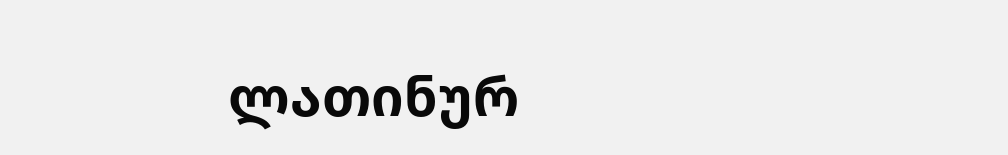ლათინურ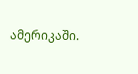ამერიკაში.